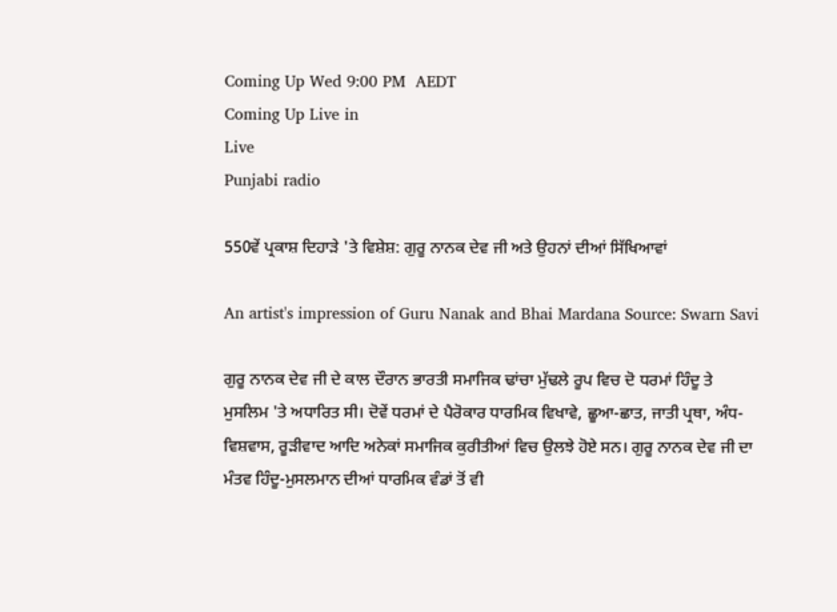Coming Up Wed 9:00 PM  AEDT
Coming Up Live in
Live
Punjabi radio

550ਵੇਂ ਪ੍ਰਕਾਸ਼ ਦਿਹਾੜੇ 'ਤੇ ਵਿਸ਼ੇਸ਼: ਗੁਰੂ ਨਾਨਕ ਦੇਵ ਜੀ ਅਤੇ ਉਹਨਾਂ ਦੀਆਂ ਸਿੱਖਿਆਵਾਂ

An artist's impression of Guru Nanak and Bhai Mardana Source: Swarn Savi

ਗੁਰੂ ਨਾਨਕ ਦੇਵ ਜੀ ਦੇ ਕਾਲ ਦੌਰਾਨ ਭਾਰਤੀ ਸਮਾਜਿਕ ਢਾਂਚਾ ਮੁੱਢਲੇ ਰੂਪ ਵਿਚ ਦੋ ਧਰਮਾਂ ਹਿੰਦੂ ਤੇ ਮੁਸਲਿਮ 'ਤੇ ਅਧਾਰਿਤ ਸੀ। ਦੋਵੇਂ ਧਰਮਾਂ ਦੇ ਪੈਰੋਕਾਰ ਧਾਰਮਿਕ ਵਿਖਾਵੇ, ਛੂਆ-ਛਾਤ, ਜਾਤੀ ਪ੍ਰਥਾ, ਅੰਧ-ਵਿਸ਼ਵਾਸ, ਰੂੜੀਵਾਦ ਆਦਿ ਅਨੇਕਾਂ ਸਮਾਜਿਕ ਕੁਰੀਤੀਆਂ ਵਿਚ ਉਲਝੇ ਹੋਏ ਸਨ। ਗੁਰੂ ਨਾਨਕ ਦੇਵ ਜੀ ਦਾ ਮੰਤਵ ਹਿੰਦੂ-ਮੁਸਲਮਾਨ ਦੀਆਂ ਧਾਰਮਿਕ ਵੰਡਾਂ ਤੋਂ ਵੀ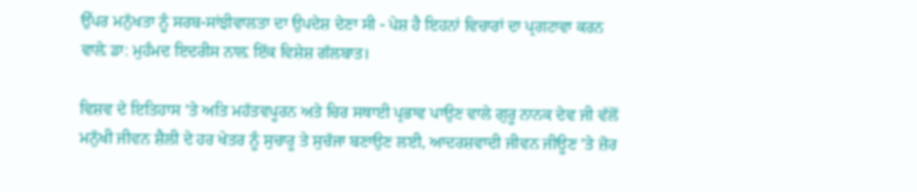ਉੱਪਰ ਮਨੁੱਖਤਾ ਨੂੰ ਸਰਬ-ਸਾਂਝੀਵਾਲਤਾ ਦਾ ਉਪਦੇਸ਼ ਦੇਣਾ ਸੀ - ਪੇਸ਼ ਹੈ ਇਹਨਾਂ ਵਿਚਾਰਾਂ ਦਾ ਪ੍ਰਗਟਾਵਾ ਕਰਨ ਵਾਲ਼ੇ ਡਾ: ਮੁਹੰਮਦ ਇਦਰੀਸ ਨਾਲ਼ ਇੱਕ ਵਿਸ਼ੇਸ਼ ਗੱਲਬਾਤ।

ਵਿਸ਼ਵ ਦੇ ਇਤਿਹਾਸ ’ਤੇ ਅਤਿ ਮਹੱਤਵਪੂਰਨ ਅਤੇ ਚਿਰ ਸਥਾਈ ਪ੍ਰਭਾਵ ਪਾਉਣ ਵਾਲੇ ਗੁਰੂ ਨਾਨਕ ਦੇਵ ਜੀ ਵੱਲੋਂ ਮਨੁੱਖੀ ਜੀਵਨ ਸ਼ੈਲੀ ਦੇ ਹਰ ਖੇਤਰ ਨੂੰ ਸੁਚਾਰੂ ਤੇ ਸੁਚੱਜਾ ਬਣਾਉਣ ਲਈ, ਆਦਰਸ਼ਵਾਦੀ ਜੀਵਨ ਜੀਊਣ ’ਤੇ ਜ਼ੋਰ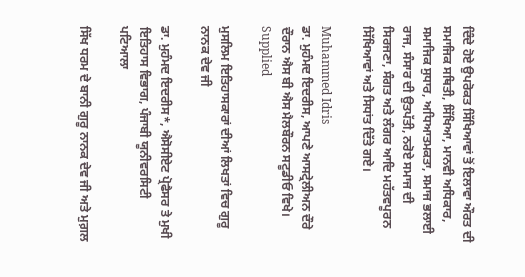ਦਿੰਦੇ ਹੋਏ ਉਪਰੋਕਤ ਸਿੱਖਿਆਵਾਂ ਤੋਂ ਇਲਾਵਾ ਔਰਤ ਦੀ ਸਮਾਜਿਕ ਸਥਿਤੀ, ਸਿੱਖਿਆ, ਮਾਨਵੀ ਅਧਿਕਾਰ, ਸਮਾਜਿਕ ਸੁਧਾਰ, ਅਧਿਆਤਮਕਤਾ, ਸਮਾਜ ਭਲਾਈ ਰਾਜ, ਸੰਸਾਰ ਦੀ ਉਤਪੱਤੀ, ਨਰੋਏ ਸਮਾਜ ਦੀ ਸਿਰਜਣਾ, ਸੰਗਤ ਅਤੇ ਲੰਗਰ ਆਦਿ ਮਹੱਤਵਪੂਰਨ ਸਿੱਖਿਆਵਾਂ ਅਤੇ ਸਿਧਾਂਤ ਦਿੱਤੇ ਗਏ।

Muhammed Idris
ਡਾ. ਮੁਹੰਮਦ ਇਦਰੀਸ, ਆਪਣੇ ਆਸਟ੍ਰੇਲੀਅਨ ਦੌਰੇ ਦੌਰਾਨ ਐਸ ਬੀ ਐਸ ਮੈਲਬੌਰਨ ਸਟੂਡੀਓ ਵਿਖੇ।
Supplied

ਮੁਸਲਿਮ ਇਤਿਹਾਸਕਾਰਾਂ ਦੀਆਂ ਲਿਖਤਾਂ ਵਿਚ ਗੁਰੂ ਨਾਨਕ ਦੇਵ ਜੀ

ਡਾ. ਮੁਹੰਮਦ ਇਦਰੀਸ*, ਐਸੋਸੀਏਟ ਪ੍ਰੋਫੈਸਰ ਤੇ ਮੁਖੀ ਇਤਿਹਾਸ ਵਿਭਾਗ, ਪੰਜਾਬੀ ਯੂਨੀਵਰਸਿਟੀ ਪਟਿਆਲਾ

ਸਿੱਖ ਧਰਮ ਦੇ ਬਾਨੀ ਗੁਰੂ ਨਾਨਕ ਦੇਵ ਜੀ ਅਤੇ ਮੁਗ਼ਲ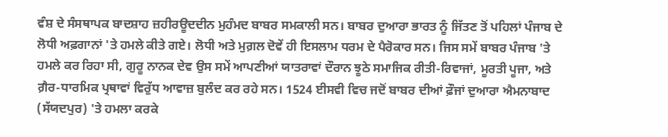ਵੰਸ਼ ਦੇ ਸੰਸਥਾਪਕ ਬਾਦਸ਼ਾਹ ਜ਼ਹੀਰਊਦਦੀਨ ਮੁਹੰਮਦ ਬਾਬਰ ਸਮਕਾਲੀ ਸਨ। ਬਾਬਰ ਦੁਆਰਾ ਭਾਰਤ ਨੂੰ ਜਿੱਤਣ ਤੋਂ ਪਹਿਲਾਂ ਪੰਜਾਬ ਦੇ ਲੋਧੀ ਅਫ਼ਗਾਨਾਂ 'ਤੇ ਹਮਲੇ ਕੀਤੇ ਗਏ। ਲੋਧੀ ਅਤੇ ਮੁਗ਼ਲ ਦੋਵੇਂ ਹੀ ਇਸਲਾਮ ਧਰਮ ਦੇ ਪੈਰੋਕਾਰ ਸਨ। ਜਿਸ ਸਮੇਂ ਬਾਬਰ ਪੰਜਾਬ 'ਤੇ ਹਮਲੇ ਕਰ ਰਿਹਾ ਸੀ, ਗੁਰੂ ਨਾਨਕ ਦੇਵ ਉਸ ਸਮੇਂ ਆਪਣੀਆਂ ਯਾਤਰਾਵਾਂ ਦੌਰਾਨ ਝੂਠੇ ਸਮਾਜਿਕ ਰੀਤੀ-ਰਿਵਾਜਾਂ, ਮੂਰਤੀ ਪੂਜਾ, ਅਤੇ ਗ਼ੈਰ-ਧਾਰਮਿਕ ਪ੍ਰਥਾਵਾਂ ਵਿਰੁੱਧ ਆਵਾਜ਼ ਬੁਲੰਦ ਕਰ ਰਹੇ ਸਨ। 1524 ਈਸਵੀ ਵਿਚ ਜਦੋਂ ਬਾਬਰ ਦੀਆਂ ਫ਼ੌਜਾਂ ਦੁਆਰਾ ਐਮਨਾਬਾਦ (ਸੱਯਦਪੁਰ) 'ਤੇ ਹਮਲਾ ਕਰਕੇ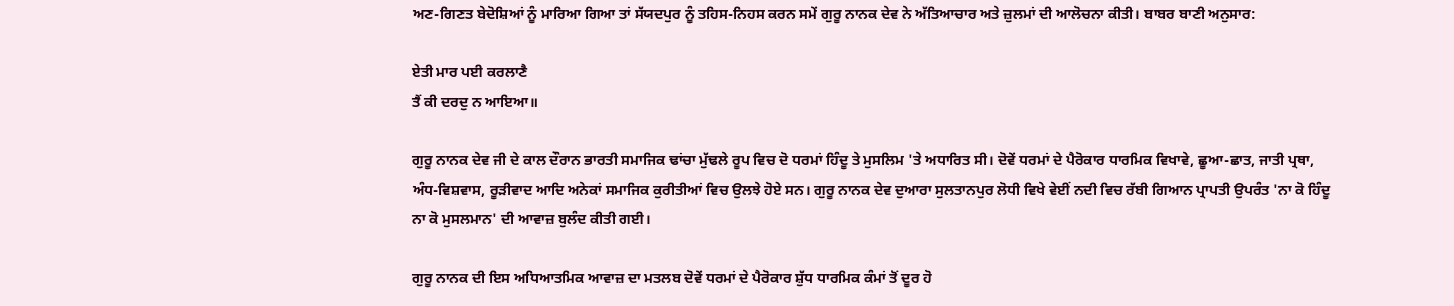ਅਣ-ਗਿਣਤ ਬੇਦੋਸ਼ਿਆਂ ਨੂੰ ਮਾਰਿਆ ਗਿਆ ਤਾਂ ਸੱਯਦਪੁਰ ਨੂੰ ਤਹਿਸ-ਨਿਹਸ ਕਰਨ ਸਮੇਂ ਗੁਰੂ ਨਾਨਕ ਦੇਵ ਨੇ ਅੱਤਿਆਚਾਰ ਅਤੇ ਜ਼ੁਲਮਾਂ ਦੀ ਆਲੋਚਨਾ ਕੀਤੀ। ਬਾਬਰ ਬਾਣੀ ਅਨੁਸਾਰ:

ਏਤੀ ਮਾਰ ਪਈ ਕਰਲਾਣੈ
ਤੈਂ ਕੀ ਦਰਦੁ ਨ ਆਇਆ॥

ਗੁਰੂ ਨਾਨਕ ਦੇਵ ਜੀ ਦੇ ਕਾਲ ਦੌਰਾਨ ਭਾਰਤੀ ਸਮਾਜਿਕ ਢਾਂਚਾ ਮੁੱਢਲੇ ਰੂਪ ਵਿਚ ਦੋ ਧਰਮਾਂ ਹਿੰਦੂ ਤੇ ਮੁਸਲਿਮ 'ਤੇ ਅਧਾਰਿਤ ਸੀ। ਦੋਵੇਂ ਧਰਮਾਂ ਦੇ ਪੈਰੋਕਾਰ ਧਾਰਮਿਕ ਵਿਖਾਵੇ, ਛੂਆ-ਛਾਤ, ਜਾਤੀ ਪ੍ਰਥਾ, ਅੰਧ-ਵਿਸ਼ਵਾਸ, ਰੂੜੀਵਾਦ ਆਦਿ ਅਨੇਕਾਂ ਸਮਾਜਿਕ ਕੁਰੀਤੀਆਂ ਵਿਚ ਉਲਝੇ ਹੋਏ ਸਨ। ਗੁਰੂ ਨਾਨਕ ਦੇਵ ਦੁਆਰਾ ਸੁਲਤਾਨਪੁਰ ਲੋਧੀ ਵਿਖੇ ਵੇਈਂ ਨਦੀ ਵਿਚ ਰੱਬੀ ਗਿਆਨ ਪ੍ਰਾਪਤੀ ਉਪਰੰਤ 'ਨਾ ਕੋ ਹਿੰਦੂ ਨਾ ਕੋ ਮੁਸਲਮਾਨ' ਦੀ ਆਵਾਜ਼ ਬੁਲੰਦ ਕੀਤੀ ਗਈ।

ਗੁਰੂ ਨਾਨਕ ਦੀ ਇਸ ਅਧਿਆਤਮਿਕ ਆਵਾਜ਼ ਦਾ ਮਤਲਬ ਦੋਵੇਂ ਧਰਮਾਂ ਦੇ ਪੈਰੋਕਾਰ ਸ਼ੁੱਧ ਧਾਰਮਿਕ ਕੰਮਾਂ ਤੋਂ ਦੂਰ ਹੋ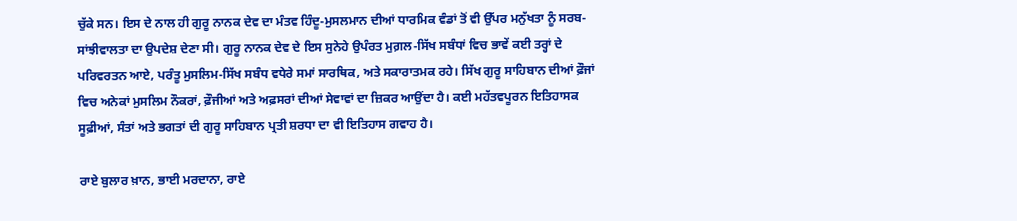ਚੁੱਕੇ ਸਨ। ਇਸ ਦੇ ਨਾਲ ਹੀ ਗੁਰੂ ਨਾਨਕ ਦੇਵ ਦਾ ਮੰਤਵ ਹਿੰਦੂ-ਮੁਸਲਮਾਨ ਦੀਆਂ ਧਾਰਮਿਕ ਵੰਡਾਂ ਤੋਂ ਵੀ ਉੱਪਰ ਮਨੁੱਖਤਾ ਨੂੰ ਸਰਬ-ਸਾਂਝੀਵਾਲਤਾ ਦਾ ਉਪਦੇਸ਼ ਦੇਣਾ ਸੀ। ਗੁਰੂ ਨਾਨਕ ਦੇਵ ਦੇ ਇਸ ਸੁਨੇਹੇ ਉਪੰਰਤ ਮੁਗ਼ਲ-ਸਿੱਖ ਸਬੰਧਾਂ ਵਿਚ ਭਾਵੇਂ ਕਈ ਤਰ੍ਹਾਂ ਦੇ ਪਰਿਵਰਤਨ ਆਏ, ਪਰੰਤੂ ਮੁਸਲਿਮ-ਸਿੱਖ ਸਬੰਧ ਵਧੇਰੇ ਸਮਾਂ ਸਾਰਥਿਕ, ਅਤੇ ਸਕਾਰਾਤਮਕ ਰਹੇ। ਸਿੱਖ ਗੁਰੂ ਸਾਹਿਬਾਨ ਦੀਆਂ ਫ਼ੌਜਾਂ ਵਿਚ ਅਨੇਕਾਂ ਮੁਸਲਿਮ ਨੌਕਰਾਂ, ਫ਼ੌਜੀਆਂ ਅਤੇ ਅਫ਼ਸਰਾਂ ਦੀਆਂ ਸੇਵਾਵਾਂ ਦਾ ਜ਼ਿਕਰ ਆਉਂਦਾ ਹੈ। ਕਈ ਮਹੱਤਵਪੂਰਨ ਇਤਿਹਾਸਕ ਸੂਫ਼ੀਆਂ, ਸੰਤਾਂ ਅਤੇ ਭਗਤਾਂ ਦੀ ਗੁਰੂ ਸਾਹਿਬਾਨ ਪ੍ਰਤੀ ਸ਼ਰਧਾ ਦਾ ਵੀ ਇਤਿਹਾਸ ਗਵਾਹ ਹੈ।

ਰਾਏ ਬੁਲਾਰ ਖ਼ਾਨ, ਭਾਈ ਮਰਦਾਨਾ, ਰਾਏ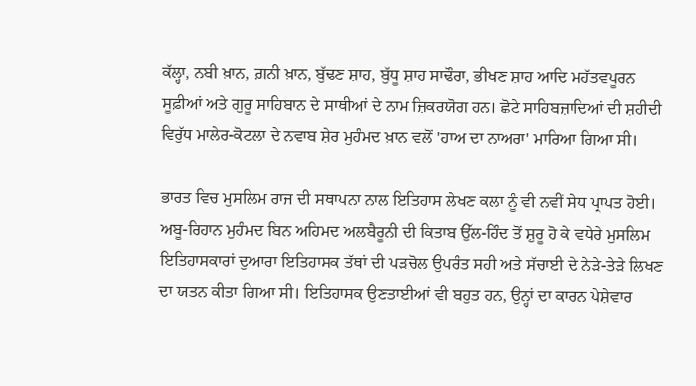ਕੱਲ੍ਹਾ, ਨਬੀ ਖ਼ਾਨ, ਗ਼ਨੀ ਖ਼ਾਨ, ਬੁੱਢਣ ਸ਼ਾਹ, ਬੁੱਧੂ ਸ਼ਾਹ ਸਾਢੌਰਾ, ਭੀਖਣ ਸ਼ਾਹ ਆਦਿ ਮਹੱਤਵਪੂਰਨ ਸੂਫ਼ੀਆਂ ਅਤੇ ਗੁਰੂ ਸਾਹਿਬਾਨ ਦੇ ਸਾਥੀਆਂ ਦੇ ਨਾਮ ਜ਼ਿਕਰਯੋਗ ਹਨ। ਛੋਟੇ ਸਾਹਿਬਜ਼ਾਦਿਆਂ ਦੀ ਸ਼ਹੀਦੀ ਵਿਰੁੱਧ ਮਾਲੇਰ-ਕੋਟਲਾ ਦੇ ਨਵਾਬ ਸ਼ੇਰ ਮੁਹੰਮਦ ਖ਼ਾਨ ਵਲੋਂ 'ਹਾਅ ਦਾ ਨਾਅਰਾ' ਮਾਰਿਆ ਗਿਆ ਸੀ।

ਭਾਰਤ ਵਿਚ ਮੁਸਲਿਮ ਰਾਜ ਦੀ ਸਥਾਪਨਾ ਨਾਲ ਇਤਿਹਾਸ ਲੇਖਣ ਕਲਾ ਨੂੰ ਵੀ ਨਵੀਂ ਸੇਧ ਪ੍ਰਾਪਤ ਹੋਈ। ਅਬੂ-ਰਿਹਾਨ ਮੁਹੰਮਦ ਬਿਨ ਅਹਿਮਦ ਅਲਬੈਰੂਨੀ ਦੀ ਕਿਤਾਬ ਉੱਲ-ਹਿੰਦ ਤੋਂ ਸ਼ੁਰੂ ਹੋ ਕੇ ਵਧੇਰੇ ਮੁਸਲਿਮ ਇਤਿਹਾਸਕਾਰਾਂ ਦੁਆਰਾ ਇਤਿਹਾਸਕ ਤੱਥਾਂ ਦੀ ਪੜਚੋਲ ਉਪਰੰਤ ਸਹੀ ਅਤੇ ਸੱਚਾਈ ਦੇ ਨੇੜੇ-ਤੇੜੇ ਲਿਖਣ ਦਾ ਯਤਨ ਕੀਤਾ ਗਿਆ ਸੀ। ਇਤਿਹਾਸਕ ਉਣਤਾਈਆਂ ਵੀ ਬਹੁਤ ਹਨ, ਉਨ੍ਹਾਂ ਦਾ ਕਾਰਨ ਪੇਸ਼ੇਵਾਰ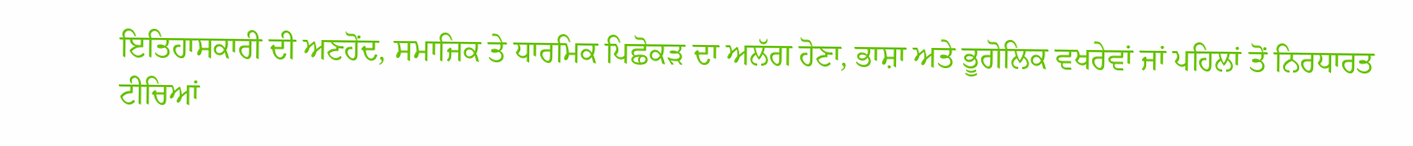ਇਤਿਹਾਸਕਾਰੀ ਦੀ ਅਣਹੋਂਦ, ਸਮਾਜਿਕ ਤੇ ਧਾਰਮਿਕ ਪਿਛੋਕੜ ਦਾ ਅਲੱਗ ਹੋਣਾ, ਭਾਸ਼ਾ ਅਤੇ ਭੂਗੋਲਿਕ ਵਖਰੇਵਾਂ ਜਾਂ ਪਹਿਲਾਂ ਤੋਂ ਨਿਰਧਾਰਤ ਟੀਚਿਆਂ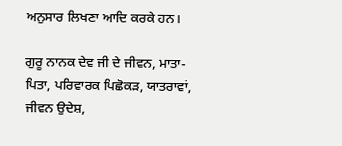ਅਨੁਸਾਰ ਲਿਖਣਾ ਆਦਿ ਕਰਕੇ ਹਨ।

ਗੁਰੂ ਨਾਨਕ ਦੇਵ ਜੀ ਦੇ ਜੀਵਨ, ਮਾਤਾ-ਪਿਤਾ, ਪਰਿਵਾਰਕ ਪਿਛੋਕੜ, ਯਾਤਰਾਵਾਂ, ਜੀਵਨ ਉਦੇਸ਼,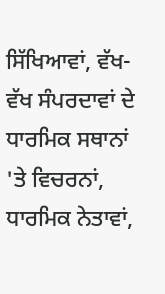ਸਿੱਖਿਆਵਾਂ, ਵੱਖ-ਵੱਖ ਸੰਪਰਦਾਵਾਂ ਦੇ ਧਾਰਮਿਕ ਸਥਾਨਾਂ 'ਤੇ ਵਿਚਰਨਾਂ, ਧਾਰਮਿਕ ਨੇਤਾਵਾਂ,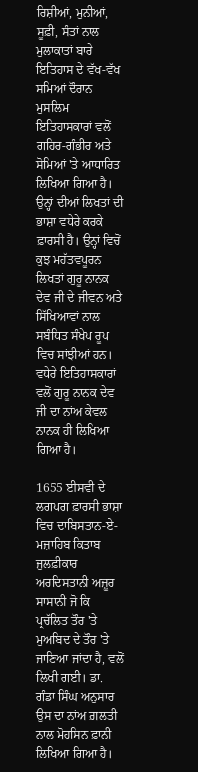ਰਿਸ਼ੀਆਂ, ਮੁਨੀਆਂ, ਸੂਫ਼ੀ, ਸੰਤਾਂ ਨਾਲ ਮੁਲਾਕਾਤਾਂ ਬਾਰੇ ਇਤਿਹਾਸ ਦੇ ਵੱਖ-ਵੱਖ ਸਮਿਆਂ ਦੌਰਾਨ ਮੁਸਲਿਮ ਇਤਿਹਾਸਕਾਰਾਂ ਵਲੋਂ ਗਹਿਰ-ਗੰਭੀਰ ਅਤੇ ਸੋਮਿਆਂ 'ਤੇ ਆਧਾਰਿਤ ਲਿਖਿਆ ਗਿਆ ਹੈ। ਉਨ੍ਹਾਂ ਦੀਆਂ ਲਿਖਤਾਂ ਦੀ ਭਾਸ਼ਾ ਵਧੇਰੇ ਕਰਕੇ ਫ਼ਾਰਸੀ ਹੈ। ਉਨ੍ਹਾਂ ਵਿਚੋਂ ਕੁਝ ਮਹੱਤਵਪੂਰਨ ਲਿਖਤਾਂ ਗੁਰੂ ਨਾਨਕ ਦੇਵ ਜੀ ਦੇ ਜੀਵਨ ਅਤੇ ਸਿੱਖਿਆਵਾਂ ਨਾਲ ਸਬੰਧਿਤ ਸੰਖੇਪ ਰੂਪ ਵਿਚ ਸਾਂਝੀਆਂ ਹਨ। ਵਧੇਰੇ ਇਤਿਹਾਸਕਾਰਾਂ ਵਲੋਂ ਗੁਰੂ ਨਾਨਕ ਦੇਵ ਜੀ ਦਾ ਨਾਂਅ ਕੇਵਲ ਨਾਨਕ ਹੀ ਲਿਖਿਆ ਗਿਆ ਹੈ।

1655 ਈਸਵੀ ਦੇ ਲਗਪਗ ਫ਼ਾਰਸੀ ਭਾਸ਼ਾ ਵਿਚ ਦਾਬਿਸਤਾਨ-ਏ-ਮਜ਼ਾਹਿਬ ਕਿਤਾਬ ਜੁਲਫ਼ੀਕਾਰ ਅਰਦਿਸਤਾਨੀ ਅਜ਼ੂਰ ਸਾਸਾਨੀ ਜੋ ਕਿ ਪ੍ਰਚੱਲਿਤ ਤੌਰ 'ਤੇ ਮੁਅਬਿਦ ਦੇ ਤੌਰ 'ਤੇ ਜਾਣਿਆ ਜਾਂਦਾ ਹੈ, ਵਲੋਂ ਲਿਖੀ ਗਈ। ਡਾ. ਗੰਡਾ ਸਿੰਘ ਅਨੁਸਾਰ ਉਸ ਦਾ ਨਾਂਅ ਗ਼ਲਤੀ ਨਾਲ ਮੋਹਸਿਨ ਫ਼ਾਨੀ ਲਿਖਿਆ ਗਿਆ ਹੈ।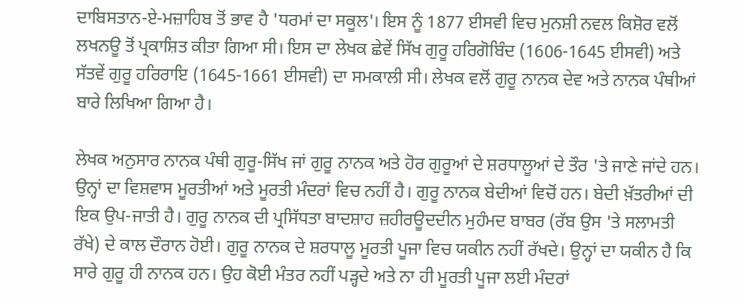ਦਾਬਿਸਤਾਨ-ਏ-ਮਜ਼ਾਹਿਬ ਤੋਂ ਭਾਵ ਹੈ 'ਧਰਮਾਂ ਦਾ ਸਕੂਲ'। ਇਸ ਨੂੰ 1877 ਈਸਵੀ ਵਿਚ ਮੁਨਸ਼ੀ ਨਵਲ ਕਿਸ਼ੋਰ ਵਲੋਂ ਲਖਨਊ ਤੋਂ ਪ੍ਰਕਾਸ਼ਿਤ ਕੀਤਾ ਗਿਆ ਸੀ। ਇਸ ਦਾ ਲੇਖਕ ਛੇਵੇਂ ਸਿੱਖ ਗੁਰੂ ਹਰਿਗੋਬਿੰਦ (1606-1645 ਈਸਵੀ) ਅਤੇ ਸੱਤਵੇਂ ਗੁਰੂ ਹਰਿਰਾਇ (1645-1661 ਈਸਵੀ) ਦਾ ਸਮਕਾਲੀ ਸੀ। ਲੇਖਕ ਵਲੋਂ ਗੁਰੂ ਨਾਨਕ ਦੇਵ ਅਤੇ ਨਾਨਕ ਪੰਥੀਆਂ ਬਾਰੇ ਲਿਖਿਆ ਗਿਆ ਹੈ।

ਲੇਖਕ ਅਨੁਸਾਰ ਨਾਨਕ ਪੰਥੀ ਗੁਰੂ-ਸਿੱਖ ਜਾਂ ਗੁਰੂ ਨਾਨਕ ਅਤੇ ਹੋਰ ਗੁਰੂਆਂ ਦੇ ਸ਼ਰਧਾਲੂਆਂ ਦੇ ਤੌਰ 'ਤੇ ਜਾਣੇ ਜਾਂਦੇ ਹਨ। ਉਨ੍ਹਾਂ ਦਾ ਵਿਸ਼ਵਾਸ ਮੂਰਤੀਆਂ ਅਤੇ ਮੂਰਤੀ ਮੰਦਰਾਂ ਵਿਚ ਨਹੀਂ ਹੈ। ਗੁਰੂ ਨਾਨਕ ਬੇਦੀਆਂ ਵਿਚੋਂ ਹਨ। ਬੇਦੀ ਖ਼ੱਤਰੀਆਂ ਦੀ ਇਕ ਉਪ-ਜਾਤੀ ਹੈ। ਗੁਰੂ ਨਾਨਕ ਦੀ ਪ੍ਰਸਿੱਧਤਾ ਬਾਦਸ਼ਾਹ ਜ਼ਹੀਰਊਦਦੀਨ ਮੁਹੰਮਦ ਬਾਬਰ (ਰੱਬ ਉਸ 'ਤੇ ਸਲਾਮਤੀ ਰੱਖੇ) ਦੇ ਕਾਲ ਦੌਰਾਨ ਹੋਈ। ਗੁਰੂ ਨਾਨਕ ਦੇ ਸ਼ਰਧਾਲੂ ਮੂਰਤੀ ਪੂਜਾ ਵਿਚ ਯਕੀਨ ਨਹੀਂ ਰੱਖਦੇ। ਉਨ੍ਹਾਂ ਦਾ ਯਕੀਨ ਹੈ ਕਿ ਸਾਰੇ ਗੁਰੂ ਹੀ ਨਾਨਕ ਹਨ। ਉਹ ਕੋਈ ਮੰਤਰ ਨਹੀਂ ਪੜ੍ਹਦੇ ਅਤੇ ਨਾ ਹੀ ਮੂਰਤੀ ਪੂਜਾ ਲਈ ਮੰਦਰਾਂ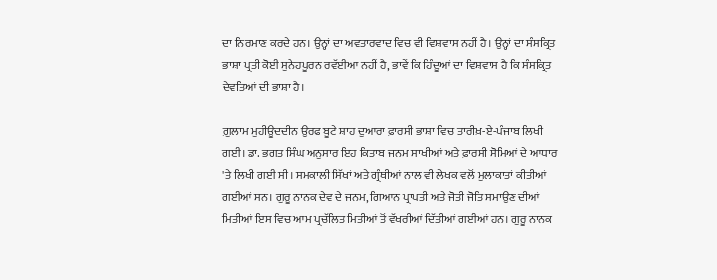ਦਾ ਨਿਰਮਾਣ ਕਰਦੇ ਹਨ। ਉਨ੍ਹਾਂ ਦਾ ਅਵਤਾਰਵਾਦ ਵਿਚ ਵੀ ਵਿਸ਼ਵਾਸ ਨਹੀਂ ਹੈ। ਉਨ੍ਹਾਂ ਦਾ ਸੰਸਕ੍ਰਿਤ ਭਾਸ਼ਾ ਪ੍ਰਤੀ ਕੋਈ ਸੁਨੇਹਪੂਰਨ ਰਵੱਈਆ ਨਹੀਂ ਹੈ, ਭਾਵੇਂ ਕਿ ਹਿੰਦੂਆਂ ਦਾ ਵਿਸ਼ਵਾਸ ਹੈ ਕਿ ਸੰਸਕ੍ਰਿਤ ਦੇਵਤਿਆਂ ਦੀ ਭਾਸ਼ਾ ਹੈ।

ਗ਼ੁਲਾਮ ਮੁਹੀਊਦਦੀਨ ਉਰਫ ਬੂਟੇ ਸ਼ਾਹ ਦੁਆਰਾ ਫ਼ਾਰਸੀ ਭਾਸ਼ਾ ਵਿਚ ਤਾਰੀਖ਼-ਏ-ਪੰਜਾਬ ਲਿਖੀ ਗਈ। ਡਾ. ਭਗਤ ਸਿੰਘ ਅਨੁਸਾਰ ਇਹ ਕਿਤਾਬ ਜਨਮ ਸਾਖੀਆਂ ਅਤੇ ਫ਼ਾਰਸੀ ਸੋਮਿਆਂ ਦੇ ਆਧਾਰ 'ਤੇ ਲਿਖੀ ਗਈ ਸੀ। ਸਮਕਾਲੀ ਸਿੱਖਾਂ ਅਤੇ ਗ੍ਰੰਥੀਆਂ ਨਾਲ ਵੀ ਲੇਖਕ ਵਲੋਂ ਮੁਲਾਕਾਤਾਂ ਕੀਤੀਆਂ ਗਈਆਂ ਸਨ। ਗੁਰੂ ਨਾਨਕ ਦੇਵ ਦੇ ਜਨਮ, ਗਿਆਨ ਪ੍ਰਾਪਤੀ ਅਤੇ ਜੋਤੀ ਜੋਤਿ ਸਮਾਉਣ ਦੀਆਂ ਮਿਤੀਆਂ ਇਸ ਵਿਚ ਆਮ ਪ੍ਰਚੱਲਿਤ ਮਿਤੀਆਂ ਤੋਂ ਵੱਖਰੀਆਂ ਦਿੱਤੀਆਂ ਗਈਆਂ ਹਨ। ਗੁਰੂ ਨਾਨਕ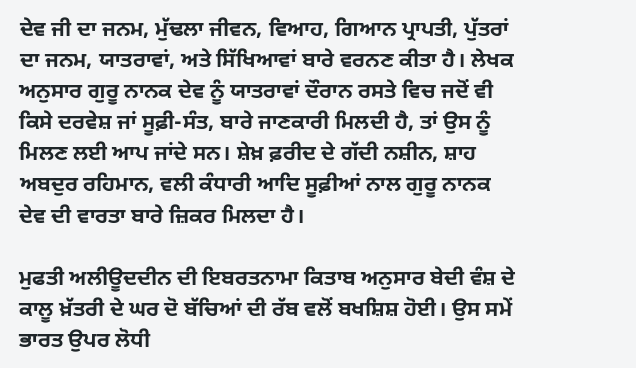ਦੇਵ ਜੀ ਦਾ ਜਨਮ, ਮੁੱਢਲਾ ਜੀਵਨ, ਵਿਆਹ, ਗਿਆਨ ਪ੍ਰਾਪਤੀ, ਪੁੱਤਰਾਂ ਦਾ ਜਨਮ, ਯਾਤਰਾਵਾਂ, ਅਤੇ ਸਿੱਖਿਆਵਾਂ ਬਾਰੇ ਵਰਨਣ ਕੀਤਾ ਹੈ। ਲੇਖਕ ਅਨੁਸਾਰ ਗੁਰੂ ਨਾਨਕ ਦੇਵ ਨੂੰ ਯਾਤਰਾਵਾਂ ਦੌਰਾਨ ਰਸਤੇ ਵਿਚ ਜਦੋਂ ਵੀ ਕਿਸੇ ਦਰਵੇਸ਼ ਜਾਂ ਸੂਫ਼ੀ-ਸੰਤ, ਬਾਰੇ ਜਾਣਕਾਰੀ ਮਿਲਦੀ ਹੈ, ਤਾਂ ਉਸ ਨੂੰ ਮਿਲਣ ਲਈ ਆਪ ਜਾਂਦੇ ਸਨ। ਸ਼ੇਖ਼ ਫ਼ਰੀਦ ਦੇ ਗੱਦੀ ਨਸ਼ੀਨ, ਸ਼ਾਹ ਅਬਦੁਰ ਰਹਿਮਾਨ, ਵਲੀ ਕੰਧਾਰੀ ਆਦਿ ਸੂਫ਼ੀਆਂ ਨਾਲ ਗੁਰੂ ਨਾਨਕ ਦੇਵ ਦੀ ਵਾਰਤਾ ਬਾਰੇ ਜ਼ਿਕਰ ਮਿਲਦਾ ਹੈ।

ਮੁਫਤੀ ਅਲੀਊਦਦੀਨ ਦੀ ਇਬਰਤਨਾਮਾ ਕਿਤਾਬ ਅਨੁਸਾਰ ਬੇਦੀ ਵੰਸ਼ ਦੇ ਕਾਲੂ ਖ਼ੱਤਰੀ ਦੇ ਘਰ ਦੋ ਬੱਚਿਆਂ ਦੀ ਰੱਬ ਵਲੋਂ ਬਖਸ਼ਿਸ਼ ਹੋਈ। ਉਸ ਸਮੇਂ ਭਾਰਤ ਉਪਰ ਲੋਧੀ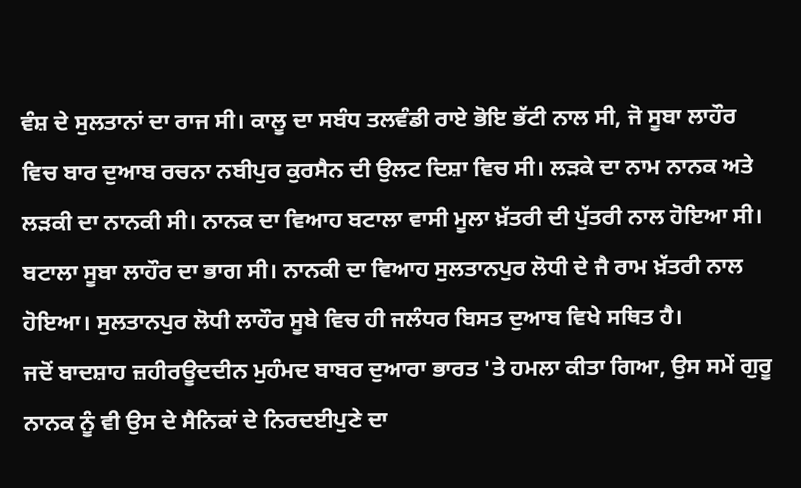ਵੰਸ਼ ਦੇ ਸੁਲਤਾਨਾਂ ਦਾ ਰਾਜ ਸੀ। ਕਾਲੂ ਦਾ ਸਬੰਧ ਤਲਵੰਡੀ ਰਾਏ ਭੋਇ ਭੱਟੀ ਨਾਲ ਸੀ, ਜੋ ਸੂਬਾ ਲਾਹੌਰ ਵਿਚ ਬਾਰ ਦੁਆਬ ਰਚਨਾ ਨਬੀਪੁਰ ਕੁਰਸੈਨ ਦੀ ਉਲਟ ਦਿਸ਼ਾ ਵਿਚ ਸੀ। ਲੜਕੇ ਦਾ ਨਾਮ ਨਾਨਕ ਅਤੇ ਲੜਕੀ ਦਾ ਨਾਨਕੀ ਸੀ। ਨਾਨਕ ਦਾ ਵਿਆਹ ਬਟਾਲਾ ਵਾਸੀ ਮੂਲਾ ਖ਼ੱਤਰੀ ਦੀ ਪੁੱਤਰੀ ਨਾਲ ਹੋਇਆ ਸੀ। ਬਟਾਲਾ ਸੂਬਾ ਲਾਹੌਰ ਦਾ ਭਾਗ ਸੀ। ਨਾਨਕੀ ਦਾ ਵਿਆਹ ਸੁਲਤਾਨਪੁਰ ਲੋਧੀ ਦੇ ਜੈ ਰਾਮ ਖ਼ੱਤਰੀ ਨਾਲ ਹੋਇਆ। ਸੁਲਤਾਨਪੁਰ ਲੋਧੀ ਲਾਹੌਰ ਸੂਬੇ ਵਿਚ ਹੀ ਜਲੰਧਰ ਬਿਸਤ ਦੁਆਬ ਵਿਖੇ ਸਥਿਤ ਹੈ।
ਜਦੋਂ ਬਾਦਸ਼ਾਹ ਜ਼ਹੀਰਊਦਦੀਨ ਮੁਹੰਮਦ ਬਾਬਰ ਦੁਆਰਾ ਭਾਰਤ 'ਤੇ ਹਮਲਾ ਕੀਤਾ ਗਿਆ, ਉਸ ਸਮੇਂ ਗੁਰੂ ਨਾਨਕ ਨੂੰ ਵੀ ਉਸ ਦੇ ਸੈਨਿਕਾਂ ਦੇ ਨਿਰਦਈਪੁਣੇ ਦਾ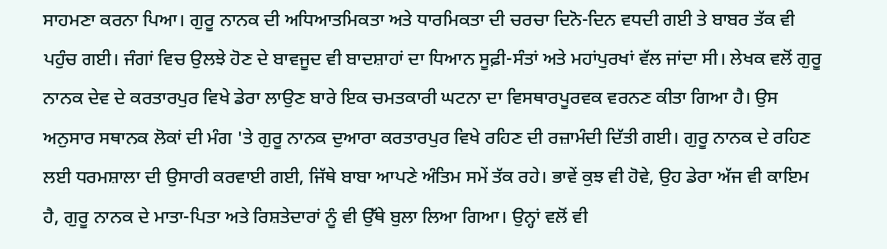ਸਾਹਮਣਾ ਕਰਨਾ ਪਿਆ। ਗੁਰੂ ਨਾਨਕ ਦੀ ਅਧਿਆਤਮਿਕਤਾ ਅਤੇ ਧਾਰਮਿਕਤਾ ਦੀ ਚਰਚਾ ਦਿਨੋ-ਦਿਨ ਵਧਦੀ ਗਈ ਤੇ ਬਾਬਰ ਤੱਕ ਵੀ ਪਹੁੰਚ ਗਈ। ਜੰਗਾਂ ਵਿਚ ਉਲਝੇ ਹੋਣ ਦੇ ਬਾਵਜੂਦ ਵੀ ਬਾਦਸ਼ਾਹਾਂ ਦਾ ਧਿਆਨ ਸੂਫ਼ੀ-ਸੰਤਾਂ ਅਤੇ ਮਹਾਂਪੁਰਖਾਂ ਵੱਲ ਜਾਂਦਾ ਸੀ। ਲੇਖਕ ਵਲੋਂ ਗੁਰੂ ਨਾਨਕ ਦੇਵ ਦੇ ਕਰਤਾਰਪੁਰ ਵਿਖੇ ਡੇਰਾ ਲਾਉਣ ਬਾਰੇ ਇਕ ਚਮਤਕਾਰੀ ਘਟਨਾ ਦਾ ਵਿਸਥਾਰਪੂਰਵਕ ਵਰਨਣ ਕੀਤਾ ਗਿਆ ਹੈ। ਉਸ ਅਨੁਸਾਰ ਸਥਾਨਕ ਲੋਕਾਂ ਦੀ ਮੰਗ 'ਤੇ ਗੁਰੂ ਨਾਨਕ ਦੁਆਰਾ ਕਰਤਾਰਪੁਰ ਵਿਖੇ ਰਹਿਣ ਦੀ ਰਜ਼ਾਮੰਦੀ ਦਿੱਤੀ ਗਈ। ਗੁਰੂ ਨਾਨਕ ਦੇ ਰਹਿਣ ਲਈ ਧਰਮਸ਼ਾਲਾ ਦੀ ਉਸਾਰੀ ਕਰਵਾਈ ਗਈ, ਜਿੱਥੇ ਬਾਬਾ ਆਪਣੇ ਅੰਤਿਮ ਸਮੇਂ ਤੱਕ ਰਹੇ। ਭਾਵੇਂ ਕੁਝ ਵੀ ਹੋਵੇ, ਉਹ ਡੇਰਾ ਅੱਜ ਵੀ ਕਾਇਮ ਹੈ, ਗੁਰੂ ਨਾਨਕ ਦੇ ਮਾਤਾ-ਪਿਤਾ ਅਤੇ ਰਿਸ਼ਤੇਦਾਰਾਂ ਨੂੰ ਵੀ ਉੱਥੇ ਬੁਲਾ ਲਿਆ ਗਿਆ। ਉਨ੍ਹਾਂ ਵਲੋਂ ਵੀ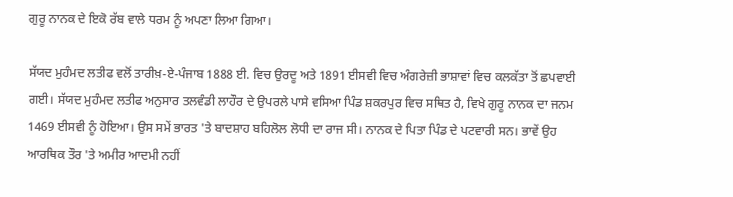ਗੁਰੂ ਨਾਨਕ ਦੇ ਇਕੋ ਰੱਬ ਵਾਲੇ ਧਰਮ ਨੂੰ ਅਪਣਾ ਲਿਆ ਗਿਆ।

ਸੱਯਦ ਮੁਹੰਮਦ ਲਤੀਫ ਵਲੋਂ ਤਾਰੀਖ਼-ਏ-ਪੰਜਾਬ 1888 ਈ. ਵਿਚ ਉਰਦੂ ਅਤੇ 1891 ਈਸਵੀ ਵਿਚ ਅੰਗਰੇਜ਼ੀ ਭਾਸ਼ਾਵਾਂ ਵਿਚ ਕਲਕੱਤਾ ਤੋਂ ਛਪਵਾਈ ਗਈ। ਸੱਯਦ ਮੁਹੰਮਦ ਲਤੀਫ ਅਨੁਸਾਰ ਤਲਵੰਡੀ ਲਾਹੌਰ ਦੇ ਉਪਰਲੇ ਪਾਸੇ ਵਸਿਆ ਪਿੰਡ ਸ਼ਕਰਪੁਰ ਵਿਚ ਸਥਿਤ ਹੈ, ਵਿਖੇ ਗੁਰੂ ਨਾਨਕ ਦਾ ਜਨਮ 1469 ਈਸਵੀ ਨੂੰ ਹੋਇਆ। ਉਸ ਸਮੇਂ ਭਾਰਤ 'ਤੇ ਬਾਦਸ਼ਾਹ ਬਹਿਲੋਲ ਲੋਧੀ ਦਾ ਰਾਜ ਸੀ। ਨਾਨਕ ਦੇ ਪਿਤਾ ਪਿੰਡ ਦੇ ਪਟਵਾਰੀ ਸਨ। ਭਾਵੇਂ ਉਹ ਆਰਥਿਕ ਤੌਰ 'ਤੇ ਅਮੀਰ ਆਦਮੀ ਨਹੀਂ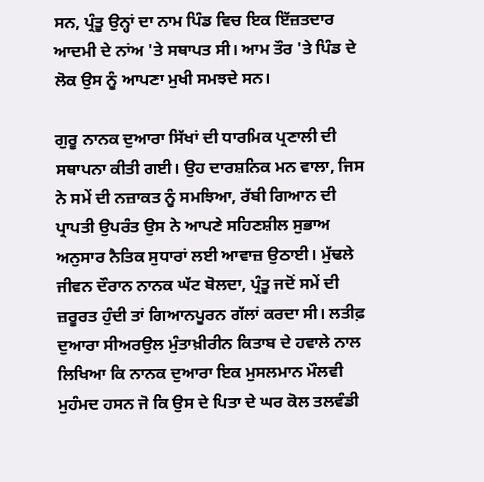ਸਨ, ਪ੍ਰੰਤੂ ਉਨ੍ਹਾਂ ਦਾ ਨਾਮ ਪਿੰਡ ਵਿਚ ਇਕ ਇੱਜ਼ਤਦਾਰ ਆਦਮੀ ਦੇ ਨਾਂਅ 'ਤੇ ਸਥਾਪਤ ਸੀ। ਆਮ ਤੌਰ 'ਤੇ ਪਿੰਡ ਦੇ ਲੋਕ ਉਸ ਨੂੰ ਆਪਣਾ ਮੁਖੀ ਸਮਝਦੇ ਸਨ।

ਗੁਰੂ ਨਾਨਕ ਦੁਆਰਾ ਸਿੱਖਾਂ ਦੀ ਧਾਰਮਿਕ ਪ੍ਰਣਾਲੀ ਦੀ ਸਥਾਪਨਾ ਕੀਤੀ ਗਈ। ਉਹ ਦਾਰਸ਼ਨਿਕ ਮਨ ਵਾਲਾ, ਜਿਸ ਨੇ ਸਮੇਂ ਦੀ ਨਜ਼ਾਕਤ ਨੂੰ ਸਮਝਿਆ, ਰੱਬੀ ਗਿਆਨ ਦੀ ਪ੍ਰਾਪਤੀ ਉਪਰੰਤ ਉਸ ਨੇ ਆਪਣੇ ਸਹਿਣਸ਼ੀਲ ਸੁਭਾਅ ਅਨੁਸਾਰ ਨੈਤਿਕ ਸੁਧਾਰਾਂ ਲਈ ਆਵਾਜ਼ ਉਠਾਈ। ਮੁੱਢਲੇ ਜੀਵਨ ਦੌਰਾਨ ਨਾਨਕ ਘੱਟ ਬੋਲਦਾ, ਪ੍ਰੰਤੂ ਜਦੋਂ ਸਮੇਂ ਦੀ ਜ਼ਰੂਰਤ ਹੁੰਦੀ ਤਾਂ ਗਿਆਨਪੂਰਨ ਗੱਲਾਂ ਕਰਦਾ ਸੀ। ਲਤੀਫ਼ ਦੁਆਰਾ ਸੀਅਰਉਲ ਮੁੰਤਾਖ਼ੀਰੀਨ ਕਿਤਾਬ ਦੇ ਹਵਾਲੇ ਨਾਲ ਲਿਖਿਆ ਕਿ ਨਾਨਕ ਦੁਆਰਾ ਇਕ ਮੁਸਲਮਾਨ ਮੌਲਵੀ ਮੁਹੰਮਦ ਹਸਨ ਜੋ ਕਿ ਉਸ ਦੇ ਪਿਤਾ ਦੇ ਘਰ ਕੋਲ ਤਲਵੰਡੀ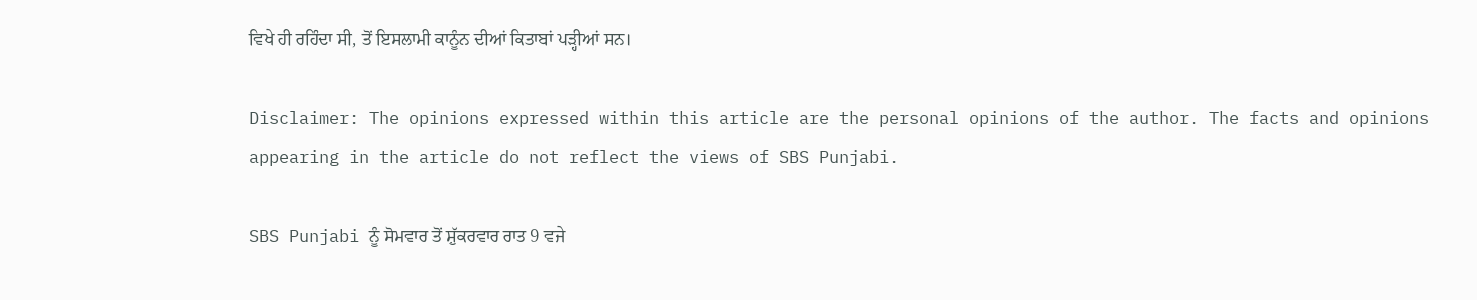ਵਿਖੇ ਹੀ ਰਹਿੰਦਾ ਸੀ, ਤੋਂ ਇਸਲਾਮੀ ਕਾਨੂੰਨ ਦੀਆਂ ਕਿਤਾਬਾਂ ਪੜ੍ਹੀਆਂ ਸਨ।

Disclaimer: The opinions expressed within this article are the personal opinions of the author. The facts and opinions appearing in the article do not reflect the views of SBS Punjabi.

SBS Punjabi ਨੂੰ ਸੋਮਵਾਰ ਤੋਂ ਸ਼ੁੱਕਰਵਾਰ ਰਾਤ 9 ਵਜੇ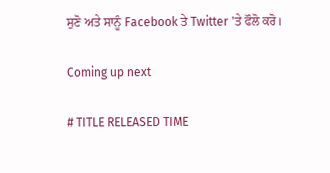ਸੁਣੋ ਅਤੇ ਸਾਨੂੰ Facebook ਤੇ Twitter 'ਤੇ ਫੌਲੋ ਕਰੋ।

Coming up next

# TITLE RELEASED TIME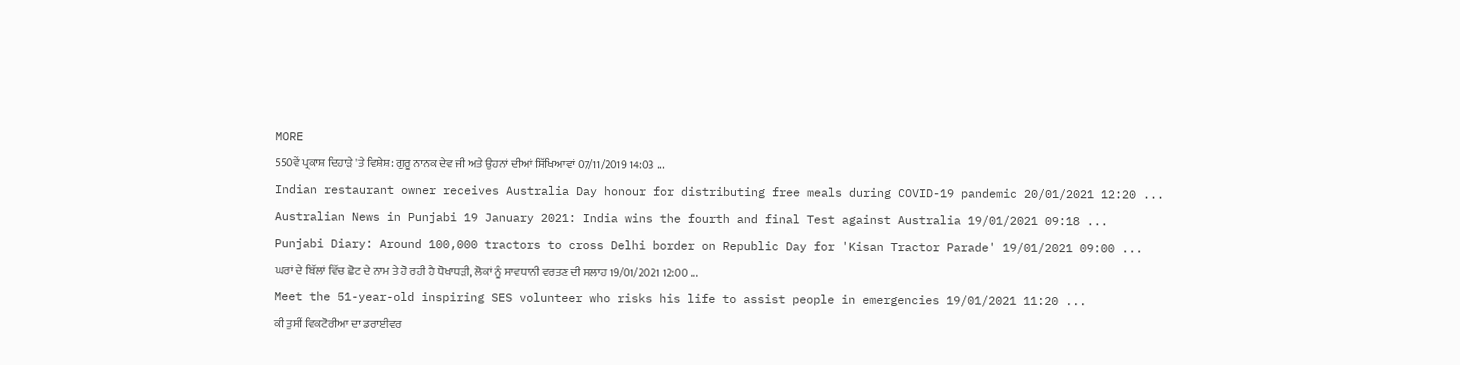MORE
550ਵੇਂ ਪ੍ਰਕਾਸ਼ ਦਿਹਾੜੇ 'ਤੇ ਵਿਸ਼ੇਸ਼: ਗੁਰੂ ਨਾਨਕ ਦੇਵ ਜੀ ਅਤੇ ਉਹਨਾਂ ਦੀਆਂ ਸਿੱਖਿਆਵਾਂ 07/11/2019 14:03 ...
Indian restaurant owner receives Australia Day honour for distributing free meals during COVID-19 pandemic 20/01/2021 12:20 ...
Australian News in Punjabi 19 January 2021: India wins the fourth and final Test against Australia 19/01/2021 09:18 ...
Punjabi Diary: Around 100,000 tractors to cross Delhi border on Republic Day for 'Kisan Tractor Parade' 19/01/2021 09:00 ...
ਘਰਾਂ ਦੇ ਬਿੱਲਾਂ ਵਿੱਚ ਛੋਟ ਦੇ ਨਾਮ ਤੇ ਹੋ ਰਹੀ ਹੈ ਧੋਖਾਧੜੀ, ਲੋਕਾਂ ਨੂੰ ਸਾਵਧਾਨੀ ਵਰਤਣ ਦੀ ਸਲਾਹ 19/01/2021 12:00 ...
Meet the 51-year-old inspiring SES volunteer who risks his life to assist people in emergencies 19/01/2021 11:20 ...
ਕੀ ਤੁਸੀਂ ਵਿਕਟੋਰੀਆ ਦਾ ਡਰਾਈਵਰ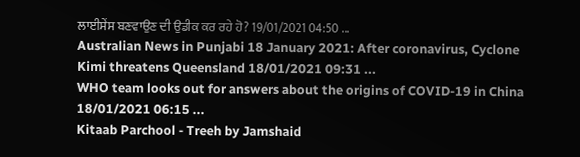ਲਾਈਸੇਂਸ ਬਣਵਾਉਣ ਦੀ ਉਡੀਕ ਕਰ ਰਹੇ ਹੋ? 19/01/2021 04:50 ...
Australian News in Punjabi 18 January 2021: After coronavirus, Cyclone Kimi threatens Queensland 18/01/2021 09:31 ...
WHO team looks out for answers about the origins of COVID-19 in China 18/01/2021 06:15 ...
Kitaab Parchool - Treeh by Jamshaid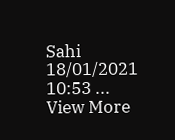Sahi 18/01/2021 10:53 ...
View More